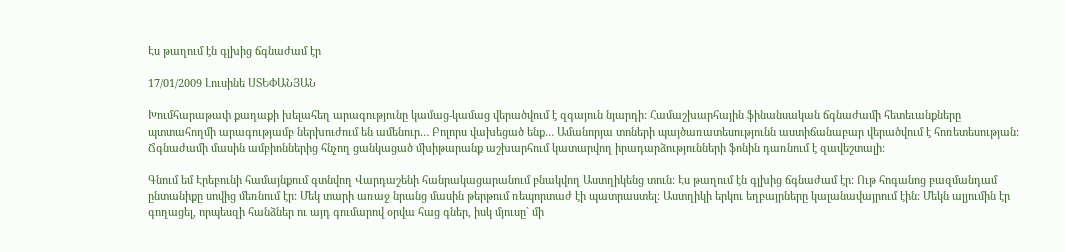Էս թաղում էն գլխից ճգնաժամ էր

17/01/2009 Լուսինե ՍՏԵՓԱՆՅԱՆ

Խումհարաթափ քաղաքի խելահեղ արագությունը կամաց-կամաց վերածվում է զգայուն նյարդի: Համաշխարհային ֆինանսական ճգնաժամի հետեւանքները պտտահողմի արագությամբ ներխուժում են ամենուր… Բոլորս վախեցած ենք… Ամանորյա տոների պայծառատեսությունն աստիճանաբար վերածվում է հոռետեսության: Ճգնաժամի մասին ամբիոններից հնչող ցանկացած մխիթարանք աշխարհում կատարվող իրադարձությունների ֆոնին դառնում է զավեշտալի:

Գնում եմ Էրեբունի համայնքում գտնվող Վարդաշենի հանրակացարանում բնակվող Աստղիկենց տուն: Էս թաղում էն գլխից ճգնաժամ էր: Ութ հոգանոց բազմանդամ ընտանիքը սովից մեռնում էր: Մեկ տարի առաջ նրանց մասին թերթում ռեպորտաժ էի պատրաստել: Աստղիկի երկու եղբայրները կալանավայրում էին: Մեկն ալյումին էր գողացել, որպեսզի հանձներ ու այդ գումարով օրվա հաց գներ, իսկ մյուսը` մի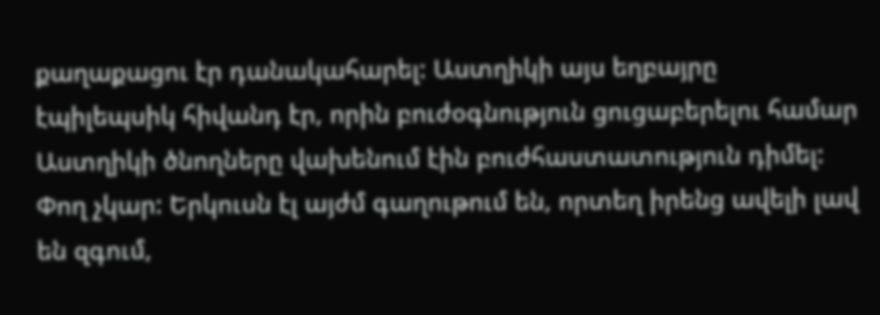քաղաքացու էր դանակահարել: Աստղիկի այս եղբայրը էպիլեպսիկ հիվանդ էր, որին բուժօգնություն ցուցաբերելու համար Աստղիկի ծնողները վախենում էին բուժհաստատություն դիմել: Փող չկար: Երկուսն էլ այժմ գաղութում են, որտեղ իրենց ավելի լավ են զգում,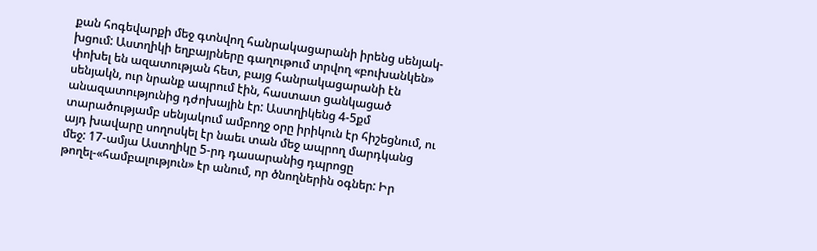քան հոգեվարքի մեջ գտնվող հանրակացարանի իրենց սենյակ-խցում: Աստղիկի եղբայրները գաղութում տրվող «բուխանկեն» փոխել են ազատության հետ, բայց հանրակացարանի էն սենյակն, ուր նրանք ապրում էին, հաստատ ցանկացած անազատությունից դժոխային էր: Աստղիկենց 4-5քմ տարածությամբ սենյակում ամբողջ օրը իրիկուն էր հիշեցնում, ու այդ խավարը սողոսկել էր նաեւ տան մեջ ապրող մարդկանց մեջ: 17-ամյա Աստղիկը 5-րդ դասարանից դպրոցը թողել-«համբալություն» էր անում, որ ծնողներին օգներ: Իր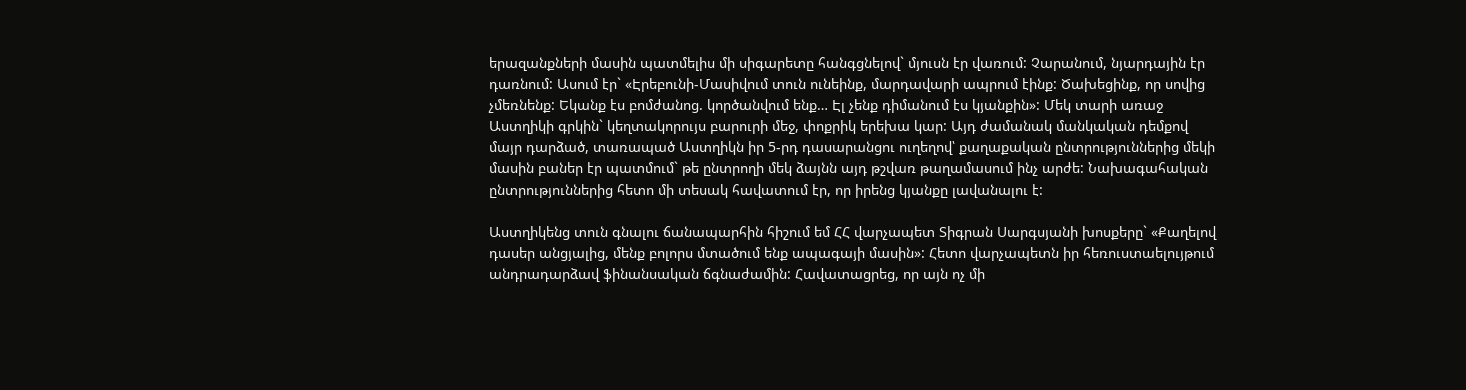երազանքների մասին պատմելիս մի սիգարետը հանգցնելով` մյուսն էր վառում: Չարանում, նյարդային էր դառնում: Ասում էր` «Էրեբունի-Մասիվում տուն ունեինք, մարդավարի ապրում էինք: Ծախեցինք, որ սովից չմեռնենք: Եկանք էս բոմժանոց. կործանվում ենք… Էլ չենք դիմանում էս կյանքին»: Մեկ տարի առաջ Աստղիկի գրկին` կեղտակորույս բարուրի մեջ, փոքրիկ երեխա կար: Այդ ժամանակ մանկական դեմքով մայր դարձած, տառապած Աստղիկն իր 5-րդ դասարանցու ուղեղով՝ քաղաքական ընտրություններից մեկի մասին բաներ էր պատմում` թե ընտրողի մեկ ձայնն այդ թշվառ թաղամասում ինչ արժե: Նախագահական ընտրություններից հետո մի տեսակ հավատում էր, որ իրենց կյանքը լավանալու է:

Աստղիկենց տուն գնալու ճանապարհին հիշում եմ ՀՀ վարչապետ Տիգրան Սարգսյանի խոսքերը` «Քաղելով դասեր անցյալից, մենք բոլորս մտածում ենք ապագայի մասին»: Հետո վարչապետն իր հեռուստաելույթում անդրադարձավ ֆինանսական ճգնաժամին: Հավատացրեց, որ այն ոչ մի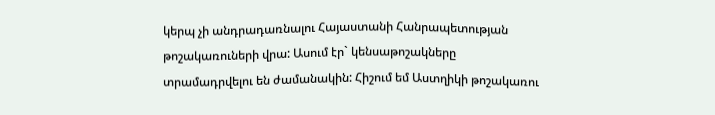կերպ չի անդրադառնալու Հայաստանի Հանրապետության թոշակառուների վրա: Ասում էր` կենսաթոշակները տրամադրվելու են ժամանակին: Հիշում եմ Աստղիկի թոշակառու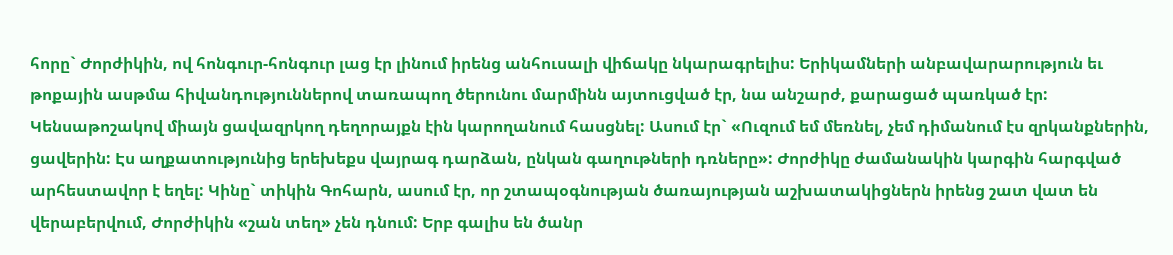հորը` Ժորժիկին, ով հոնգուր-հոնգուր լաց էր լինում իրենց անհուսալի վիճակը նկարագրելիս: Երիկամների անբավարարություն եւ թոքային ասթմա հիվանդություններով տառապող ծերունու մարմինն այտուցված էր, նա անշարժ, քարացած պառկած էր: Կենսաթոշակով միայն ցավազրկող դեղորայքն էին կարողանում հասցնել: Ասում էր` «Ուզում եմ մեռնել, չեմ դիմանում էս զրկանքներին, ցավերին: Էս աղքատությունից երեխեքս վայրագ դարձան, ընկան գաղութների դռները»: Ժորժիկը ժամանակին կարգին հարգված արհեստավոր է եղել: Կինը` տիկին Գոհարն, ասում էր, որ շտապօգնության ծառայության աշխատակիցներն իրենց շատ վատ են վերաբերվում, Ժորժիկին «շան տեղ» չեն դնում: Երբ գալիս են ծանր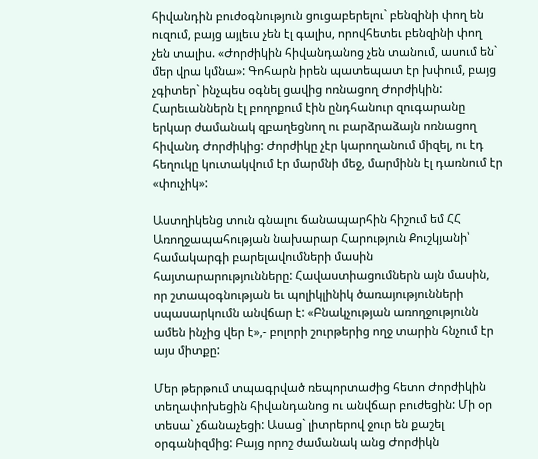հիվանդին բուժօգնություն ցուցաբերելու` բենզինի փող են ուզում, բայց այլեւս չեն էլ գալիս, որովհետեւ բենզինի փող չեն տալիս. «Ժորժիկին հիվանդանոց չեն տանում, ասում են` մեր վրա կմնա»: Գոհարն իրեն պատեպատ էր խփում, բայց չգիտեր` ինչպես օգնել ցավից ոռնացող Ժորժիկին: Հարեւաններն էլ բողոքում էին ընդհանուր զուգարանը երկար ժամանակ զբաղեցնող ու բարձրաձայն ոռնացող հիվանդ Ժորժիկից: Ժորժիկը չէր կարողանում միզել, ու էդ հեղուկը կուտակվում էր մարմնի մեջ, մարմինն էլ դառնում էր «փուչիկ»:

Աստղիկենց տուն գնալու ճանապարհին հիշում եմ ՀՀ Առողջապահության նախարար Հարություն Քուշկյանի՝ համակարգի բարելավումների մասին հայտարարությունները: Հավաստիացումներն այն մասին, որ շտապօգնության եւ պոլիկլինիկ ծառայությունների սպասարկումն անվճար է: «Բնակչության առողջությունն ամեն ինչից վեր է»,- բոլորի շուրթերից ողջ տարին հնչում էր այս միտքը:

Մեր թերթում տպագրված ռեպորտաժից հետո Ժորժիկին տեղափոխեցին հիվանդանոց ու անվճար բուժեցին: Մի օր տեսա` չճանաչեցի: Ասաց` լիտրերով ջուր են քաշել օրգանիզմից: Բայց որոշ ժամանակ անց Ժորժիկն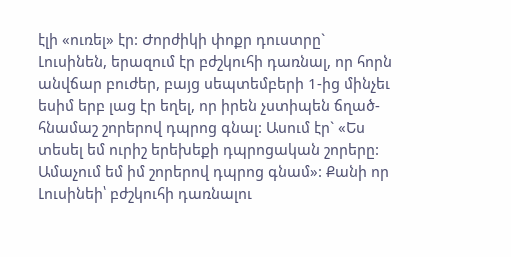էլի «ուռել» էր: Ժորժիկի փոքր դուստրը` Լուսինեն, երազում էր բժշկուհի դառնալ, որ հորն անվճար բուժեր, բայց սեպտեմբերի 1-ից մինչեւ եսիմ երբ լաց էր եղել, որ իրեն չստիպեն ճղած-հնամաշ շորերով դպրոց գնալ: Ասում էր` «Ես տեսել եմ ուրիշ երեխեքի դպրոցական շորերը: Ամաչում եմ իմ շորերով դպրոց գնամ»: Քանի որ Լուսինեի՝ բժշկուհի դառնալու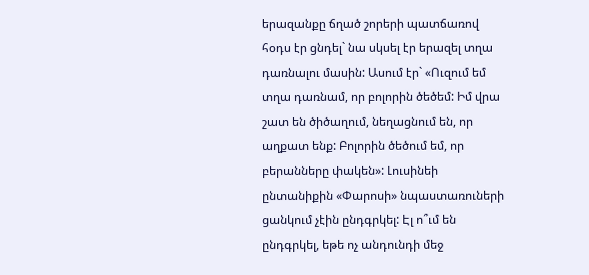երազանքը ճղած շորերի պատճառով հօդս էր ցնդել` նա սկսել էր երազել տղա դառնալու մասին: Ասում էր` «Ուզում եմ տղա դառնամ, որ բոլորին ծեծեմ: Իմ վրա շատ են ծիծաղում, նեղացնում են, որ աղքատ ենք: Բոլորին ծեծում եմ, որ բերանները փակեն»: Լուսինեի ընտանիքին «Փարոսի» նպաստառուների ցանկում չէին ընդգրկել: Էլ ո՞ւմ են ընդգրկել, եթե ոչ անդունդի մեջ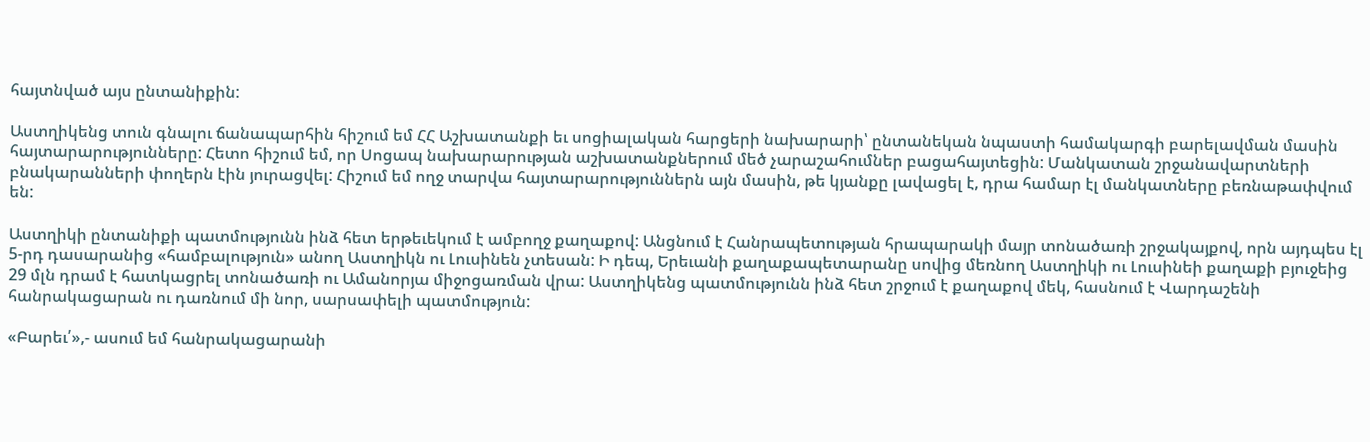հայտնված այս ընտանիքին:

Աստղիկենց տուն գնալու ճանապարհին հիշում եմ ՀՀ Աշխատանքի եւ սոցիալական հարցերի նախարարի՝ ընտանեկան նպաստի համակարգի բարելավման մասին հայտարարությունները: Հետո հիշում եմ, որ Սոցապ նախարարության աշխատանքներում մեծ չարաշահումներ բացահայտեցին: Մանկատան շրջանավարտների բնակարանների փողերն էին յուրացվել: Հիշում եմ ողջ տարվա հայտարարություններն այն մասին, թե կյանքը լավացել է, դրա համար էլ մանկատները բեռնաթափվում են:

Աստղիկի ընտանիքի պատմությունն ինձ հետ երթեւեկում է ամբողջ քաղաքով: Անցնում է Հանրապետության հրապարակի մայր տոնածառի շրջակայքով, որն այդպես էլ 5-րդ դասարանից «համբալություն» անող Աստղիկն ու Լուսինեն չտեսան: Ի դեպ, Երեւանի քաղաքապետարանը սովից մեռնող Աստղիկի ու Լուսինեի քաղաքի բյուջեից 29 մլն դրամ է հատկացրել տոնածառի ու Ամանորյա միջոցառման վրա: Աստղիկենց պատմությունն ինձ հետ շրջում է քաղաքով մեկ, հասնում է Վարդաշենի հանրակացարան ու դառնում մի նոր, սարսափելի պատմություն:

«Բարեւ՛»,- ասում եմ հանրակացարանի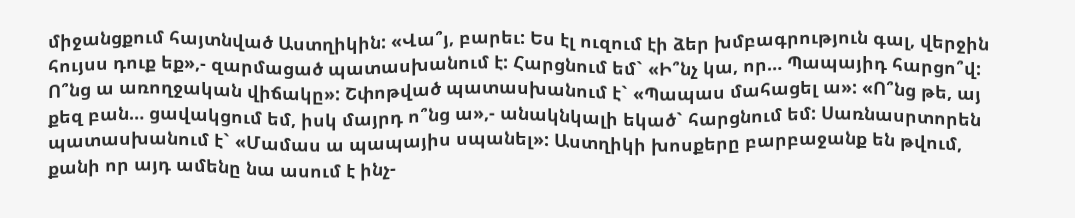միջանցքում հայտնված Աստղիկին: «Վա՞յ, բարեւ: Ես էլ ուզում էի ձեր խմբագրություն գալ, վերջին հույսս դուք եք»,- զարմացած պատասխանում է: Հարցնում եմ` «Ի՞նչ կա, որ… Պապայիդ հարցո՞վ: Ո՞նց ա առողջական վիճակը»: Շփոթված պատասխանում է` «Պապաս մահացել ա»: «Ո՞նց թե, այ քեզ բան… ցավակցում եմ, իսկ մայրդ ո՞նց ա»,- անակնկալի եկած` հարցնում եմ: Սառնասրտորեն պատասխանում է` «Մամաս ա պապայիս սպանել»: Աստղիկի խոսքերը բարբաջանք են թվում, քանի որ այդ ամենը նա ասում է ինչ-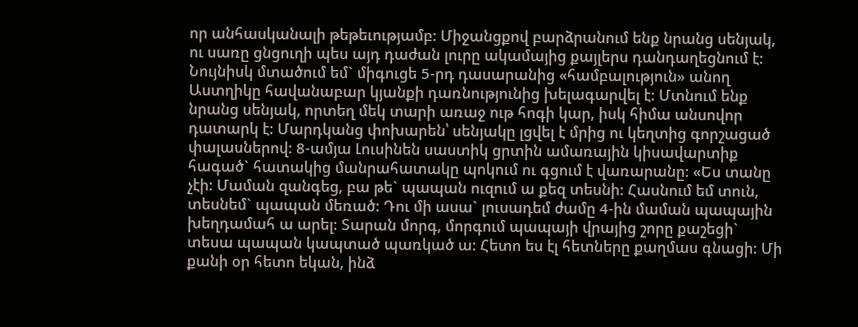որ անհասկանալի թեթեւությամբ: Միջանցքով բարձրանում ենք նրանց սենյակ, ու սառը ցնցուղի պես այդ դաժան լուրը ակամայից քայլերս դանդաղեցնում է: Նույնիսկ մտածում եմ` միգուցե 5-րդ դասարանից «համբալություն» անող Աստղիկը հավանաբար կյանքի դառնությունից խելագարվել է: Մտնում ենք նրանց սենյակ, որտեղ մեկ տարի առաջ ութ հոգի կար, իսկ հիմա անսովոր դատարկ է: Մարդկանց փոխարեն՝ սենյակը լցվել է մրից ու կեղտից գորշացած փալասներով: 8-ամյա Լուսինեն սաստիկ ցրտին ամառային կիսավարտիք հագած` հատակից մանրահատակը պոկում ու գցում է վառարանը: «Ես տանը չէի: Մաման զանգեց, բա թե` պապան ուզում ա քեզ տեսնի: Հասնում եմ տուն, տեսնեմ` պապան մեռած: Դու մի ասա` լուսադեմ ժամը 4-ին մաման պապային խեղդամահ ա արել: Տարան մորգ, մորգում պապայի վրայից շորը քաշեցի` տեսա պապան կապտած պառկած ա: Հետո ես էլ հետները քաղմաս գնացի: Մի քանի օր հետո եկան, ինձ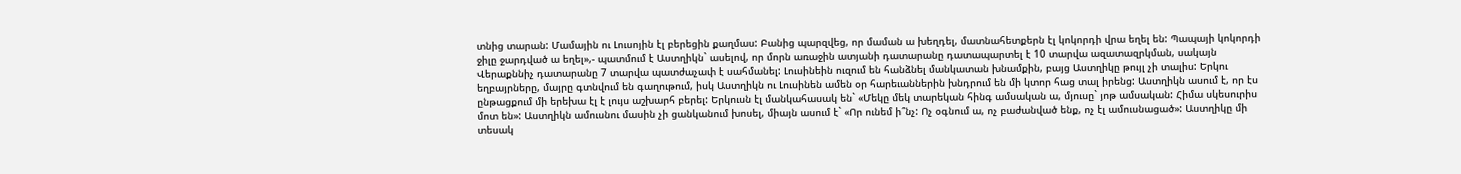տնից տարան: Մամային ու Լուսոյին էլ բերեցին քաղմաս: Բանից պարզվեց, որ մաման ա խեղդել, մատնահետքերն էլ կոկորդի վրա եղել են: Պապայի կոկորդի ջիլը ջարդված ա եղել»,- պատմում է Աստղիկն` ասելով, որ մորն առաջին ատյանի դատարանը դատապարտել է 10 տարվա ազատազրկման, սակայն Վերաքննիչ դատարանը 7 տարվա պատժաչափ է սահմանել: Լուսինեին ուզում են հանձնել մանկատան խնամքին, բայց Աստղիկը թույլ չի տալիս: Երկու եղբայրները, մայրը գտնվում են գաղութում, իսկ Աստղիկն ու Լուսինեն ամեն օր հարեւաններին խնդրում են մի կտոր հաց տալ իրենց: Աստղիկն ասում է, որ էս ընթացքում մի երեխա էլ է լույս աշխարհ բերել: Երկուսն էլ մանկահասակ են` «Մեկը մեկ տարեկան հինգ ամսական ա, մյուսը` յոթ ամսական: Հիմա սկեսուրիս մոտ են»: Աստղիկն ամուսնու մասին չի ցանկանում խոսել, միայն ասում է` «Որ ունեմ ի՞նչ: Ոչ օգնում ա, ոչ բաժանված ենք, ոչ էլ ամուսնացած»: Աստղիկը մի տեսակ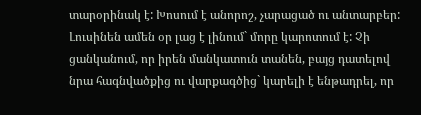տարօրինակ է: Խոսում է անորոշ, չարացած ու անտարբեր: Լուսինեն ամեն օր լաց է լինում` մորը կարոտում է: Չի ցանկանում, որ իրեն մանկատուն տանեն, բայց դատելով նրա հագնվածքից ու վարքագծից` կարելի է ենթադրել, որ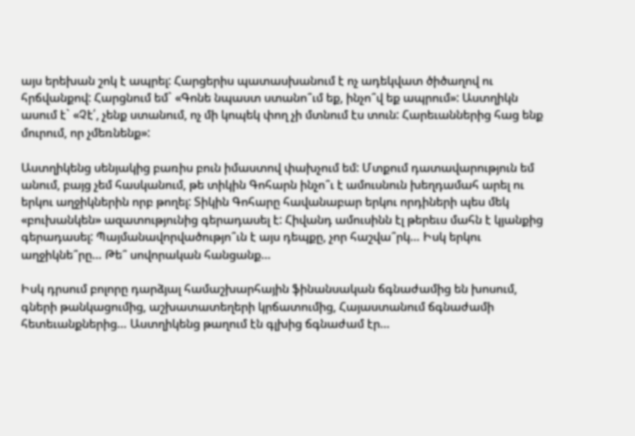այս երեխան շոկ է ապրել: Հարցերիս պատասխանում է ոչ ադեկվատ ծիծաղով ու հրճվանքով: Հարցնում եմ` «Գոնե նպաստ ստանո՞ւմ եք, ինչո՞վ եք ապրում»: Աստղիկն ասում է` «Չէ՛, չենք ստանում, ոչ մի կոպեկ փող չի մտնում էս տուն: Հարեւաններից հաց ենք մուրում, որ չմեռնենք»:

Աստղիկենց սենյակից բառիս բուն իմաստով փախչում եմ: Մտքում դատավարություն եմ անում, բայց չեմ հասկանում, թե տիկին Գոհարն ինչո՞ւ է ամուսնուն խեղդամահ արել ու երկու աղջիկներին որբ թողել: Տիկին Գոհարը հավանաբար երկու որդիների պես մեկ «բուխանկեն» ազատությունից գերադասել է: Հիվանդ ամուսինն էլ թերեւս մահն է կյանքից գերադասել: Պայմանավորվածությո՞ւն է այս դեպքը, չոր հաշվա՞րկ… Իսկ երկու աղջիկնե՞րը… Թե՞ սովորական հանցանք…

Իսկ դրսում բոլորը դարձյալ համաշխարհային ֆինանսական ճգնաժամից են խոսում, գների թանկացումից, աշխատատեղերի կրճատումից, Հայաստանում ճգնաժամի հետեւանքներից… Աստղիկենց թաղում էն գլխից ճգնաժամ էր…